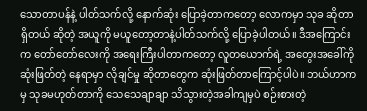သောတာပန်နဲ့ ပါတ်သက်လို့ နောက်ဆုံး ပြောခဲ့တာကတော့ လောကမှာ သုခ ဆိုတာရှိတယ် ဆိုတဲ့ အယူကို မယူတော့တာနဲ့ပါတ်သက်လို့ ပြောခဲ့ပါတယ်။ ဒီအကြောင်းက တော်တော်လေးကို အရေးကြီးပါတာကတော့ လူတယောက်ရဲ့ အတွေးအခေါ်ကို ဆုံးဖြတ်တဲ့ နေရာမှာ လိုချင်မှု ဆိုတာတွေက ဆုံးဖြတ်တာကြောင့်ပါပဲ။ ဘယ်ဟာကမှ သုခမဟုတ်တာကို သေသေချာချာ သိသွားတဲ့အခါကျမှပဲ စဉ်းစားတဲ့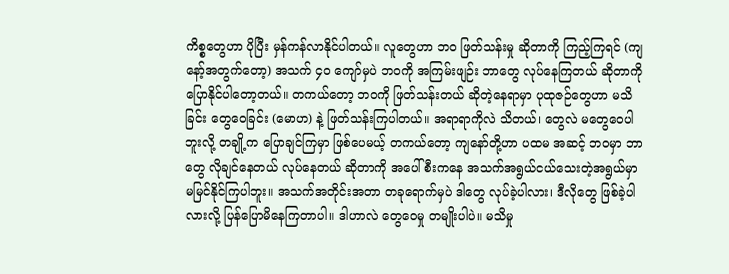ကိစ္စတွေဟာ ပိုပြီး မှန်ကန်လာနိုင်ပါတယ်။ လူတွေဟာ ဘဝ ဖြတ်သန်းမှု ဆိုတာကို ကြည့်ကြရင် (ကျနော့်အတွက်တော့) အသက် ၄၀ ကျော်မှပဲ ဘဝကို အကြမ်းဖျဉ်း ဘာတွေ လုပ်နေကြတယ် ဆိုတာကို ပြောနိုင်ပါတော့တယ်။ တကယ်တော့ ဘဝကို ဖြတ်သန်းတယ် ဆိုတဲ့နေရာမှာ ပုထုဇဉ်တွေဟာ မသိခြင်း တွေဝေခြင်း (မောဟ) နဲ့ ဖြတ်သန်းကြပါတယ်။ အရာရာကိုလဲ သိတယ်၊ တွေလဲ မတွေဝေပါဘူးလို့ တချို့က ပြောချင်ကြမှာ ဖြစ်ပေမယ့် တကယ်တော့ ကျနော်တို့ဟာ ပထမ အဆင့် ဘဝမှာ ဘာတွေ လိုချင်နေတယ် လုပ်နေတယ် ဆိုတာကို အပေါ်စီးကနေ အသက်အရွယ်ငယ်သေးတဲ့အရွယ်မှာ မမြင်နိုင်ကြပါဘူး။ အသက်အတိုင်းအတာ တခုရောက်မှပဲ ဒါတွေ လုပ်ခဲ့ပါလား၊ ဒီလိုတွေ ဖြစ်ခဲ့ပါလားလို့ ပြန်ပြောမိနေကြတာပါ။ ဒါဟာလဲ တွေဝေမှု တမျိုးပါပဲ။ မသိမှု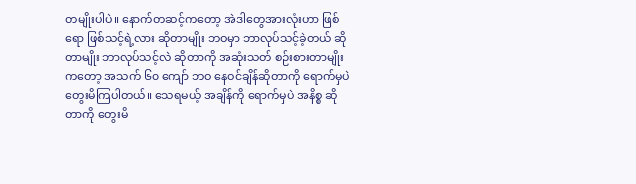တမျိုးပါပဲ။ နောက်တဆင့်ကတော့ အဲဒါတွေအားလုံးဟာ ဖြစ်ရော ဖြစ်သင့်ရဲ့လား ဆိုတာမျိုး ဘဝမှာ ဘာလုပ်သင့်ခဲ့တယ် ဆိုတာမျိုး ဘာလုပ်သင့်လဲ ဆိုတာကို အဆုံးသတ် စဉ်းစားတာမျိုးကတော့ အသက် ၆၀ ကျော် ဘဝ နေဝင်ချိန်ဆိုတာကို ရောက်မှပဲ တွေးမိကြပါတယ်။ သေရမယ့် အချိန်ကို ရောက်မှပဲ အနိစ္စ ဆိုတာကို တွေးမိ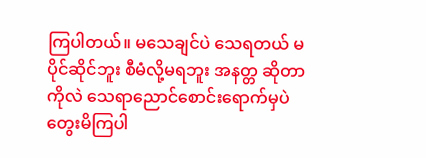ကြပါတယ်။ မသေချင်ပဲ သေရတယ် မပိုင်ဆိုင်ဘူး စီမံလို့မရဘူး အနတ္တ ဆိုတာကိုလဲ သေရာညောင်စောင်းရောက်မှပဲ တွေးမိကြပါ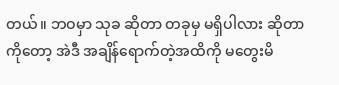တယ်။ ဘဝမှာ သုခ ဆိုတာ တခုမှ မရှိပါလား ဆိုတာကိုတော့ အဲဒီ အချိန်ရောက်တဲ့အထိကို မတွေးမိ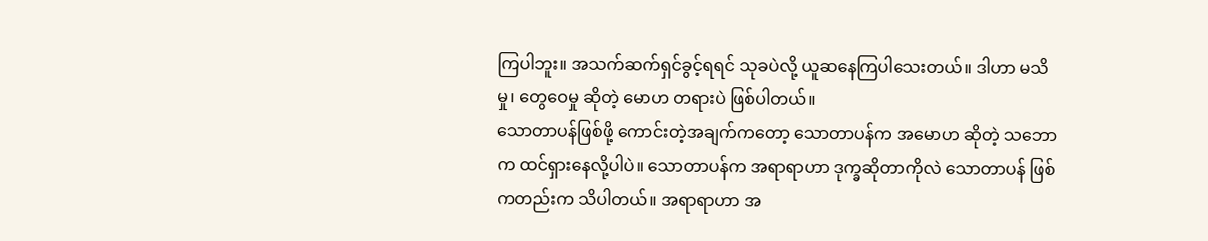ကြပါဘူး။ အသက်ဆက်ရှင်ခွင့်ရရင် သုခပဲလို့ ယူဆနေကြပါသေးတယ်။ ဒါဟာ မသိမှု၊ တွေဝေမှု ဆိုတဲ့ မောဟ တရားပဲ ဖြစ်ပါတယ်။
သောတာပန်ဖြစ်ဖို့ ကောင်းတဲ့အချက်ကတော့ သောတာပန်က အမောဟ ဆိုတဲ့ သဘောက ထင်ရှားနေလို့ပါပဲ။ သောတာပန်က အရာရာဟာ ဒုက္ခဆိုတာကိုလဲ သောတာပန် ဖြစ်ကတည်းက သိပါတယ်။ အရာရာဟာ အ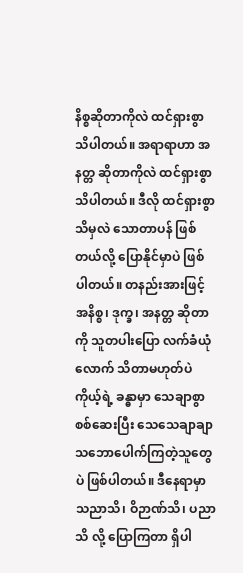နိစ္စဆိုတာကိုလဲ ထင်ရှားစွာ သိပါတယ်။ အရာရာဟာ အနတ္တ ဆိုတာကိုလဲ ထင်ရှားစွာ သိပါတယ်။ ဒီလို ထင်ရှားစွာ သိမှလဲ သောတာပန် ဖြစ်တယ်လို့ ပြောနိုင်မှာပဲ ဖြစ်ပါတယ်။ တနည်းအားဖြင့် အနိစ္စ၊ ဒုက္ခ၊ အနတ္တ ဆိုတာကို သူတပါးပြော လက်ခံယုံလောက် သိတာမဟုတ်ပဲ ကိုယ့်ရဲ့ ခန္ဓာမှာ သေချာစွာ စစ်ဆေးပြီး သေသေချာချာ သဘောပေါက်ကြတဲ့သူတွေပဲ ဖြစ်ပါတယ်။ ဒီနေရာမှာ သညာသိ၊ ဝိဉာဏ်သိ၊ ပညာသိ လို့ ပြောကြတာ ရှိပါ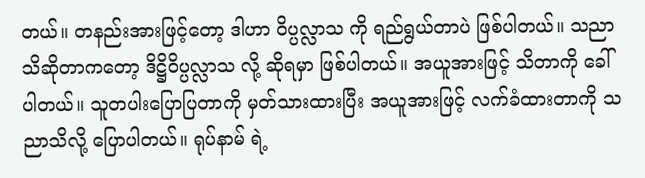တယ်။ တနည်းအားဖြင့်တော့ ဒါဟာ ဝိပ္ပလ္လာသ ကို ရည်ရွယ်တာပဲ ဖြစ်ပါတယ်။ သညာ သိဆိုတာကတော့ ဒိဋ္ဌိဝိပ္ပလ္လာသ လို့ ဆိုရမှာ ဖြစ်ပါတယ်။ အယူအားဖြင့် သိတာကို ခေါ်ပါတယ်။ သူတပါးပြောပြတာကို မှတ်သားထားပြီး အယူအားဖြင့် လက်ခံထားတာကို သညာသိလို့ ပြောပါတယ်။ ရုပ်နာမ် ရဲ့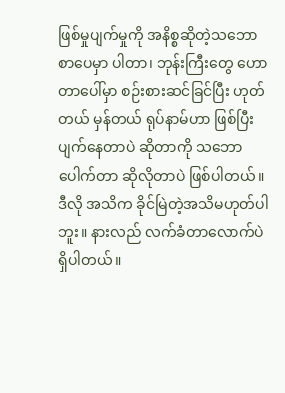ဖြစ်မှုပျက်မှုကို အနိစ္စဆိုတဲ့သဘော စာပေမှာ ပါတာ၊ ဘုန်းကြီးတွေ ဟောတာပေါ်မှာ စဉ်းစားဆင်ခြင်ပြီး ဟုတ်တယ် မှန်တယ် ရုပ်နာမ်ဟာ ဖြစ်ပြီး ပျက်နေတာပဲ ဆိုတာကို သဘောပေါက်တာ ဆိုလိုတာပဲ ဖြစ်ပါတယ်။ ဒီလို အသိက ခိုင်မြဲတဲ့အသိမဟုတ်ပါဘူး။ နားလည် လက်ခံတာလောက်ပဲ ရှိပါတယ်။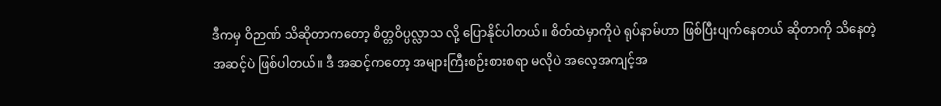ဒီကမှ ဝိဉာဏ် သိဆိုတာကတော့ စိတ္တဝိပ္ပလ္လာသ လို့ ပြောနိုင်ပါတယ်။ စိတ်ထဲမှာကိုပဲ ရုပ်နာမ်ဟာ ဖြစ်ပြီးပျက်နေတယ် ဆိုတာကို သိနေတဲ့ အဆင့်ပဲ ဖြစ်ပါတယ်။ ဒီ အဆင့်ကတော့ အများကြီးစဉ်းစားစရာ မလိုပဲ အလေ့အကျင့်အ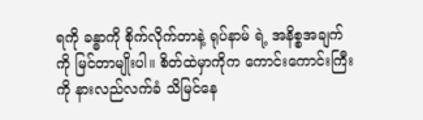ရကို ခန္ဓာကို စိုက်လိုက်တာနဲ့ ရုပ်နာမ် ရဲ့ အနိစ္စအချက်ကို မြင်တာမျိုးပါ။ စိတ်ထဲမှာကိုက ကောင်းကောင်းကြီးကို နားလည်လက်ခံ သိမြင်နေ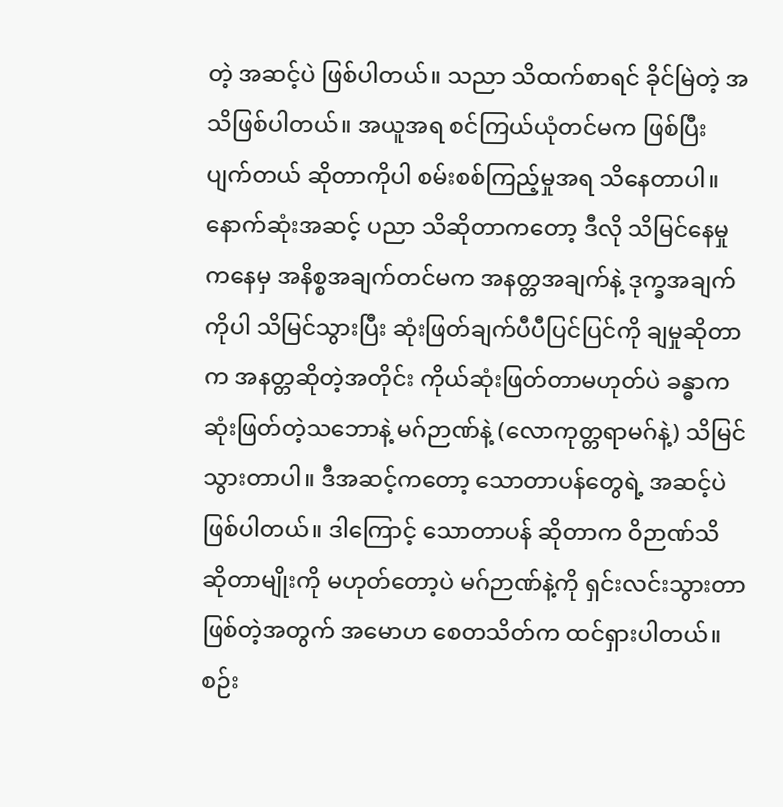တဲ့ အဆင့်ပဲ ဖြစ်ပါတယ်။ သညာ သိထက်စာရင် ခိုင်မြဲတဲ့ အသိဖြစ်ပါတယ်။ အယူအရ စင်ကြယ်ယုံတင်မက ဖြစ်ပြီးပျက်တယ် ဆိုတာကိုပါ စမ်းစစ်ကြည့်မှုအရ သိနေတာပါ။ နောက်ဆုံးအဆင့် ပညာ သိဆိုတာကတော့ ဒီလို သိမြင်နေမှုကနေမှ အနိစ္စအချက်တင်မက အနတ္တအချက်နဲ့ ဒုက္ခအချက်ကိုပါ သိမြင်သွားပြီး ဆုံးဖြတ်ချက်ပီပီပြင်ပြင်ကို ချမှုဆိုတာက အနတ္တဆိုတဲ့အတိုင်း ကိုယ်ဆုံးဖြတ်တာမဟုတ်ပဲ ခန္ဓာက ဆုံးဖြတ်တဲ့သဘောနဲ့ မဂ်ဉာဏ်နဲ့ (လောကုတ္တရာမဂ်နဲ့) သိမြင်သွားတာပါ။ ဒီအဆင့်ကတော့ သောတာပန်တွေရဲ့ အဆင့်ပဲ ဖြစ်ပါတယ်။ ဒါကြောင့် သောတာပန် ဆိုတာက ဝိဉာဏ်သိ ဆိုတာမျိုးကို မဟုတ်တော့ပဲ မဂ်ဉာဏ်နဲ့ကို ရှင်းလင်းသွားတာ ဖြစ်တဲ့အတွက် အမောဟ စေတသိတ်က ထင်ရှားပါတယ်။ စဉ်း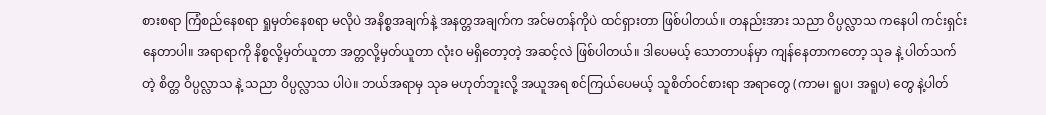စားစရာ ကြံစည်နေစရာ ရှုမှတ်နေစရာ မလိုပဲ အနိစ္စအချက်နဲ့ အနတ္တအချက်က အင်မတန်ကိုပဲ ထင်ရှားတာ ဖြစ်ပါတယ်။ တနည်းအား သညာ ဝိပ္ပလ္လာသ ကနေပါ ကင်းရှင်းနေတာပါ။ အရာရာကို နိစ္စလို့မှတ်ယူတာ အတ္တလို့မှတ်ယူတာ လုံးဝ မရှိတော့တဲ့ အဆင့်လဲ ဖြစ်ပါတယ်။ ဒါပေမယ့် သောတာပန်မှာ ကျန်နေတာကတော့ သုခ နဲ့ ပါတ်သက်တဲ့ စိတ္တ ဝိပ္ပလ္လာသ နဲ့ သညာ ဝိပ္ပလ္လာသ ပါပဲ။ ဘယ်အရာမှ သုခ မဟုတ်ဘူးလို့ အယူအရ စင်ကြယ်ပေမယ့် သူစိတ်ဝင်စားရာ အရာတွေ (ကာမ၊ ရူပ၊ အရူပ) တွေ နဲ့ပါတ်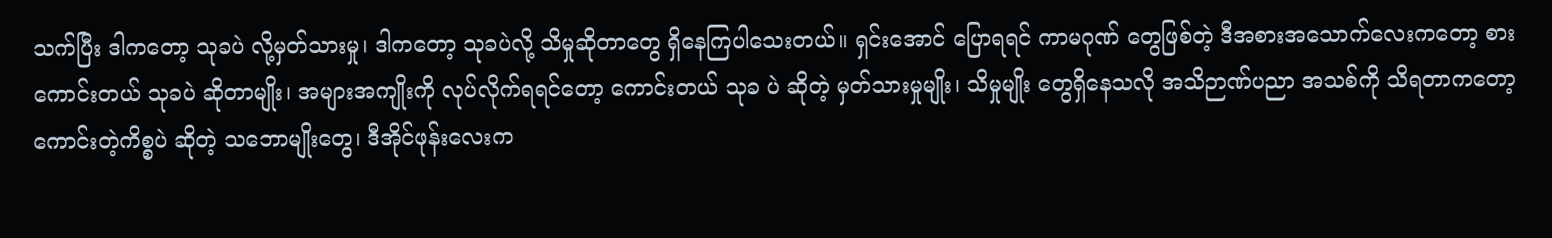သက်ပြီး ဒါကတော့ သုခပဲ လို့မှတ်သားမှု၊ ဒါကတော့ သုခပဲလို့ သိမှုဆိုတာတွေ ရှိနေကြပါသေးတယ်။ ရှင်းအောင် ပြောရရင် ကာမဂုဏ် တွေဖြစ်တဲ့ ဒီအစားအသောက်လေးကတော့ စားကောင်းတယ် သုခပဲ ဆိုတာမျိုး၊ အများအကျိုးကို လုပ်လိုက်ရရင်တော့ ကောင်းတယ် သုခ ပဲ ဆိုတဲ့ မှတ်သားမှုမျိုး၊ သိမှုမျိုး တွေရှိနေသလို အသိဉာဏ်ပညာ အသစ်ကို သိရတာကတော့ ကောင်းတဲ့ကိစ္စပဲ ဆိုတဲ့ သဘောမျိုးတွေ၊ ဒီအိုင်ဖုန်းလေးက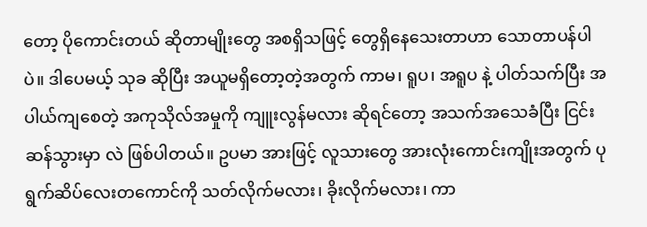တော့ ပိုကောင်းတယ် ဆိုတာမျိုးတွေ အစရှိသဖြင့် တွေရှိနေသေးတာဟာ သောတာပန်ပါပဲ။ ဒါပေမယ့် သုခ ဆိုပြီး အယူမရှိတော့တဲ့အတွက် ကာမ၊ ရူပ၊ အရူပ နဲ့ ပါတ်သက်ပြီး အပါယ်ကျစေတဲ့ အကုသိုလ်အမှုကို ကျူးလွန်မလား ဆိုရင်တော့ အသက်အသေခံပြီး ငြင်းဆန်သွားမှာ လဲ ဖြစ်ပါတယ်။ ဥပမာ အားဖြင့် လူသားတွေ အားလုံးကောင်းကျိုးအတွက် ပုရွက်ဆိပ်လေးတကောင်ကို သတ်လိုက်မလား၊ ခိုးလိုက်မလား၊ ကာ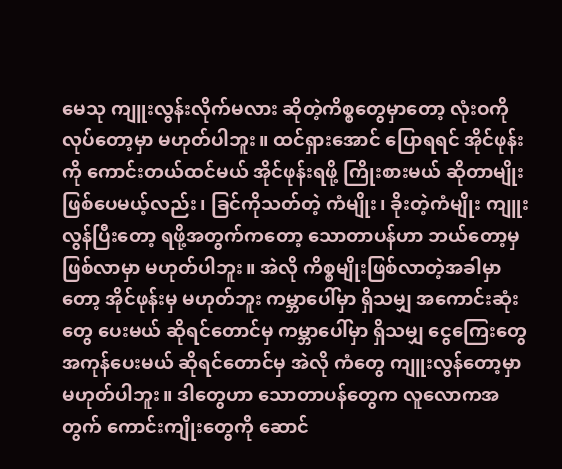မေသု ကျူးလွန်းလိုက်မလား ဆိုတဲ့ကိစ္စတွေမှာတော့ လုံးဝကို လုပ်တော့မှာ မဟုတ်ပါဘူး။ ထင်ရှားအောင် ပြောရရင် အိုင်ဖုန်းကို ကောင်းတယ်ထင်မယ် အိုင်ဖုန်းရဖို့ ကြိုးစားမယ် ဆိုတာမျိုး ဖြစ်ပေမယ့်လည်း၊ ခြင်ကိုသတ်တဲ့ ကံမျိုး၊ ခိုးတဲ့ကံမျိုး ကျူးလွန်ပြီးတော့ ရဖို့အတွက်ကတော့ သောတာပန်ဟာ ဘယ်တော့မှ ဖြစ်လာမှာ မဟုတ်ပါဘူး။ အဲလို ကိစ္စမျိုးဖြစ်လာတဲ့အခါမှာတော့ အိုင်ဖုန်းမှ မဟုတ်ဘူး ကမ္ဘာပေါ်မှာ ရှိသမျှ အကောင်းဆုံးတွေ ပေးမယ် ဆိုရင်တောင်မှ ကမ္ဘာပေါ်မှာ ရှိသမျှ ငွေကြေးတွေ အကုန်ပေးမယ် ဆိုရင်တောင်မှ အဲလို ကံတွေ ကျူးလွန်တော့မှာ မဟုတ်ပါဘူး။ ဒါတွေဟာ သောတာပန်တွေက လူလောကအတွက် ကောင်းကျိုးတွေကို ဆောင်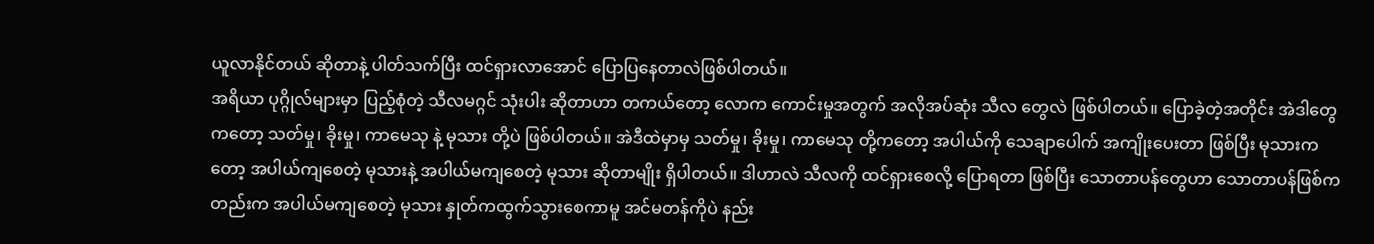ယူလာနိုင်တယ် ဆိုတာနဲ့ ပါတ်သက်ပြီး ထင်ရှားလာအောင် ပြောပြနေတာလဲဖြစ်ပါတယ်။
အရိယာ ပုဂ္ဂိုလ်များမှာ ပြည့်စုံတဲ့ သီလမဂ္ဂင် သုံးပါး ဆိုတာဟာ တကယ်တော့ လောက ကောင်းမှုအတွက် အလိုအပ်ဆုံး သီလ တွေလဲ ဖြစ်ပါတယ်။ ပြောခဲ့တဲ့အတိုင်း အဲဒါတွေကတော့ သတ်မှု၊ ခိုးမှု၊ ကာမေသု နဲ့ မုသား တို့ပဲ ဖြစ်ပါတယ်။ အဲဒီထဲမှာမှ သတ်မှု၊ ခိုးမှု၊ ကာမေသု တို့ကတော့ အပါယ်ကို သေချာပေါက် အကျိုးပေးတာ ဖြစ်ပြီး မုသားကတော့ အပါယ်ကျစေတဲ့ မုသားနဲ့ အပါယ်မကျစေတဲ့ မုသား ဆိုတာမျိုး ရှိပါတယ်။ ဒါဟာလဲ သီလကို ထင်ရှားစေလို့ ပြောရတာ ဖြစ်ပြီး သောတာပန်တွေဟာ သောတာပန်ဖြစ်ကတည်းက အပါယ်မကျစေတဲ့ မုသား နှုတ်ကထွက်သွားစေကာမူ အင်မတန်ကိုပဲ နည်း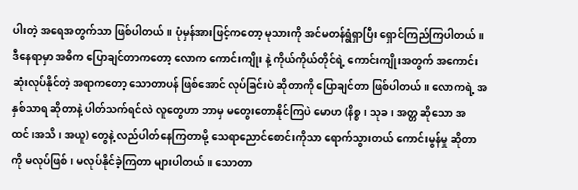ပါးတဲ့ အရေအတွက်သာ ဖြစ်ပါတယ်။ ပုံမှန်အားဖြင့်ကတော့ မုသားကို အင်မတန်ရွံရှာပြီး ရှောင်ကြည်ကြပါတယ်။ ဒီနေရာမှာ အဓိက ပြောချင်တာကတော့ လောက ကောင်းကျိုး နဲ့ ကိုယ်ကိုယ်တိုင်ရဲ့ ကောင်းကျိုးအတွက် အကောင်းဆုံးလုပ်နိုင်တဲ့ အရာကတော့ သောတာပန် ဖြစ်အောင် လုပ်ခြင်းပဲ ဆိုတာကို ပြောချင်တာ ဖြစ်ပါတယ်။ လောကရဲ့ အနှစ်သာရ ဆိုတာနဲ့ ပါတ်သက်ရင်လဲ လူတွေဟာ ဘာမှ မတွေးတောနိုင်ကြပဲ မောဟ (နိစ္စ၊ သုခ၊ အတ္တ ဆိုသော အထင်၊အသိ၊ အယူ) တွေနဲ့ လည်ပါတ်နေကြတာမို့ သေရာညောင်စောင်းကိုသာ ရောက်သွားတယ် ကောင်းမွန်မှု ဆိုတာကို မလုပ်ဖြစ်၊ မလုပ်နိုင်ခဲ့ကြတာ များပါတယ်။ သောတာ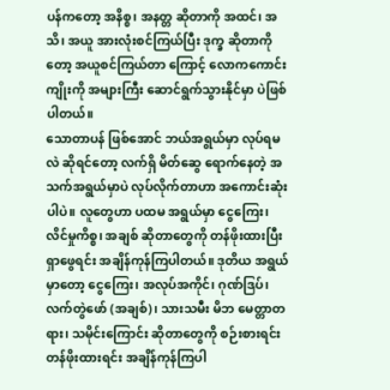ပန်ကတော့ အနိစ္စ၊ အနတ္တ ဆိုတာကို အထင်၊ အသိ၊ အယူ အားလုံးစင်ကြယ်ပြီး ဒုက္ခ ဆိုတာကိုတော့ အယူစင်ကြယ်တာ ကြောင့် လောကကောင်းကျိုးကို အများကြီး ဆောင်ရွက်သွားနိုင်မှာ ပဲဖြစ်ပါတယ်။
သောတာပန် ဖြစ်အောင် ဘယ်အရွယ်မှာ လုပ်ရမလဲ ဆိုရင်တော့ လက်ရှိ မိတ်ဆွေ ရောက်နေတဲ့ အသက်အရွယ်မှာပဲ လုပ်လိုက်တာဟာ အကောင်းဆုံးပါပဲ။ လူတွေဟာ ပထမ အရွယ်မှာ ငွေကြေး၊ လိင်မှုကိစ္စ၊ အချစ် ဆိုတာတွေကို တန်ဖိုးထားပြီးရှာဖွေရင်း အချိန်ကုန်ကြပါတယ်။ ဒုတိယ အရွယ်မှာတော့ ငွေကြေး၊ အလုပ်အကိုင်၊ ဂုဏ်ဒြပ်၊ လက်တွဲဖော် (အချစ်)၊ သားသမီး မိဘ မေတ္တာတရား၊ သမိုင်းကြောင်း ဆိုတာတွေကို စဉ်းစားရင်း တန်ဖိုးထားရင်း အချိန်ကုန်ကြပါ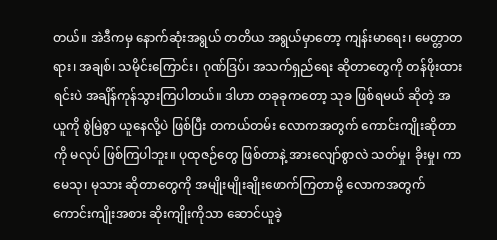တယ်။ အဲဒီကမှ နောက်ဆုံးအရွယ် တတိယ အရွယ်မှာတော့ ကျန်းမာရေး၊ မေတ္တာတရား၊ အချစ်၊ သမိုင်းကြောင်း၊ ဂုဏ်ဒြပ်၊ အသက်ရှည်ရေး ဆိုတာတွေကို တန်ဖိုးထားရင်းပဲ အချိန်ကုန်သွားကြပါတယ်။ ဒါဟာ တခုခုကတော့ သုခ ဖြစ်ရမယ် ဆိုတဲ့ အယူကို စွဲမြဲစွာ ယူနေလို့ပဲ ဖြစ်ပြီး တကယ်တမ်း လောကအတွက် ကောင်းကျိုးဆိုတာကို မလုပ် ဖြစ်ကြပါဘူး။ ပုထုဇဉ်တွေ ဖြစ်တာနဲ့ အားလျော်စွာလဲ သတ်မှု၊ ခိုးမှု၊ ကာမေသု၊ မုသား ဆိုတာတွေကို အမျိုးမျိုးချိုးဖောက်ကြတာမို့ လောကအတွက် ကောင်းကျိုးအစား ဆိုးကျိုးကိုသာ ဆောင်ယူခဲ့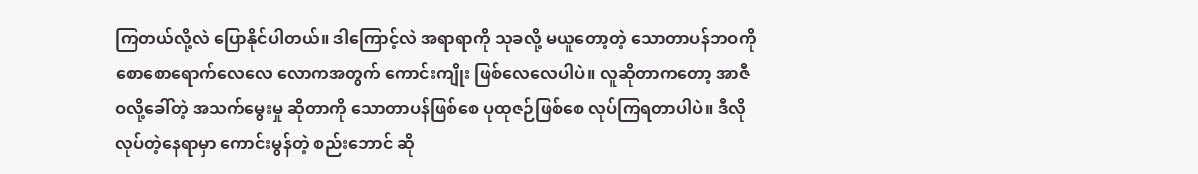ကြတယ်လို့လဲ ပြောနိုင်ပါတယ်။ ဒါကြောင့်လဲ အရာရာကို သုခလို့ မယူတော့တဲ့ သောတာပန်ဘဝကို စောစောရောက်လေလေ လောကအတွက် ကောင်းကျိုး ဖြစ်လေလေပါပဲ။ လူဆိုတာကတော့ အာဇီဝလို့ခေါ်တဲ့ အသက်မွေးမှု ဆိုတာကို သောတာပန်ဖြစ်စေ ပုထုဇဉ်ဖြစ်စေ လုပ်ကြရတာပါပဲ။ ဒီလို လုပ်တဲ့နေရာမှာ ကောင်းမွန်တဲ့ စည်းဘောင် ဆို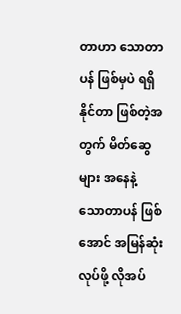တာဟာ သောတာပန် ဖြစ်မှပဲ ရရှိနိုင်တာ ဖြစ်တဲ့အတွက် မိတ်ဆွေများ အနေနဲ့ သောတာပန် ဖြစ်အောင် အမြန်ဆုံး လုပ်ဖို့ လိုအပ်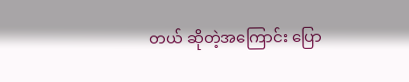တယ် ဆိုတဲ့အကြောင်း ပြော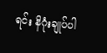ရင်း နိဂုံးချုပ်ပါ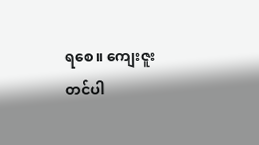ရစေ။ ကျေးဇူးတင်ပါ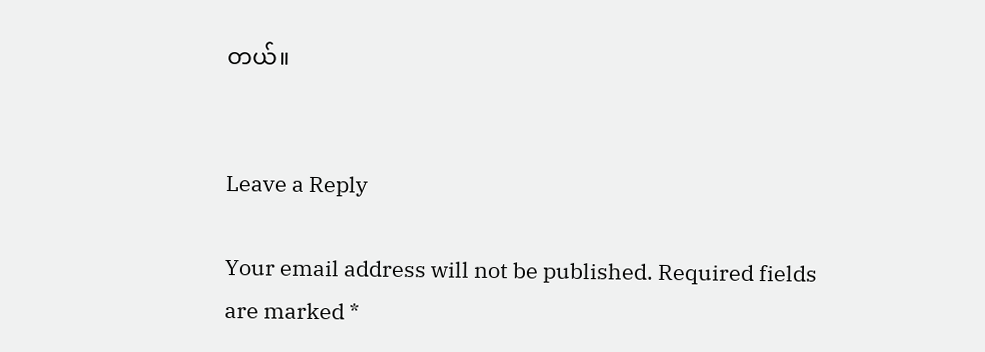တယ်။


Leave a Reply

Your email address will not be published. Required fields are marked *